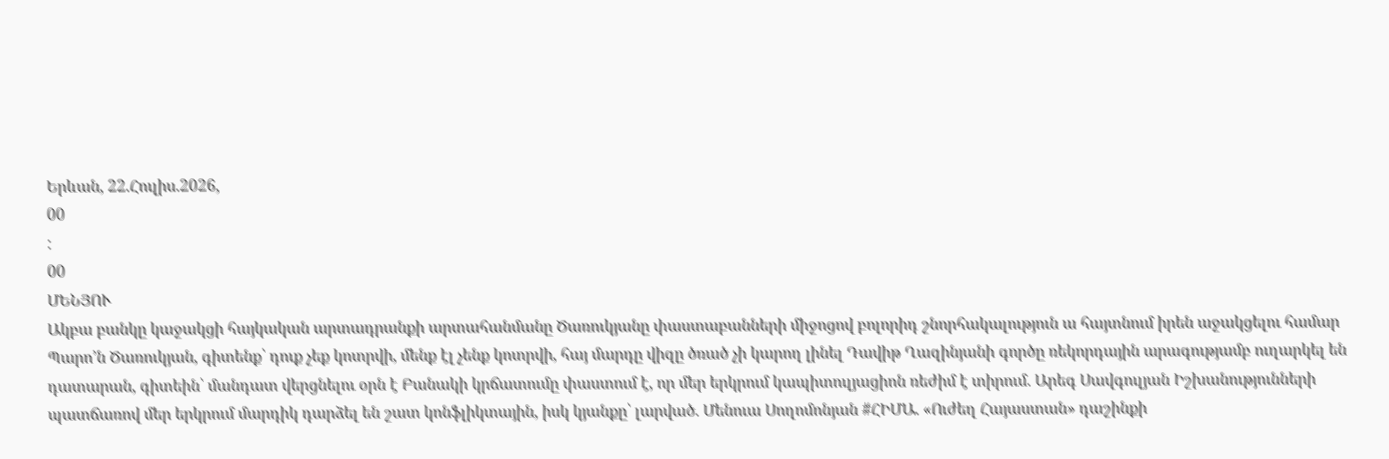Երևան, 22.Հուլիս.2026,
00
:
00
ՄԵՆՅՈՒ
Ակբա բանկը կաջակցի հայկական արտադրանքի արտահանմանը Ծառուկյանը փաստաբանների միջոցով բոլորիդ շնորհակալություն ա հայտնում իրեն աջակցելու համար Պարո’ն Ծառուկյան, գիտենք՝ դուք չեք կոտրվի, մենք էլ չենք կոտրվի, հայ մարդը վիզը ծռած չի կարող լինել Դավիթ Ղազինյանի գործը ռեկորդային արագությամբ ուղարկել են դատարան, գիտեին՝ մանդատ վերցնելու օրն է Բանակի կրճատումը փաստում է, որ մեր երկրում կապիտուլյացիոն ռեժիմ է տիրում. Արեգ Սավգուլյան Իշխանությունների պատճառով մեր երկրում մարդիկ դարձել են շատ կոնֆլիկտային, իսկ կյանքը՝ լարված. Մենուա Սողոմոնյան #ՀԻՄԱ. «Ուժեղ Հայաստան» դաշինքի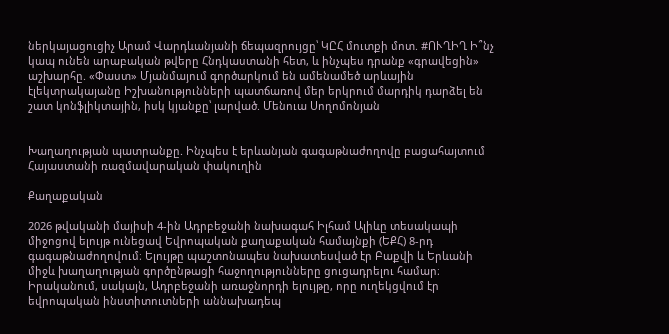ներկայացուցիչ Արամ Վարդևանյանի ճեպազրույցը՝ ԿԸՀ մուտքի մոտ. #ՈՒՂԻՂ Ի՞նչ կապ ունեն արաբական թվերը Հնդկաստանի հետ, և ինչպես դրանք «գրավեցին» աշխարհը. «Փաստ» Մյանմայում գործարկում են ամենամեծ արևային էլեկտրակայանը Իշխանությունների պատճառով մեր երկրում մարդիկ դարձել են շատ կոնֆլիկտային, իսկ կյանքը՝ լարված. Մենուա Սողոմոնյան


Խաղաղության պատրանքը. Ինչպես է երևանյան գագաթնաժողովը բացահայտում Հայաստանի ռազմավարական փակուղին

Քաղաքական

2026 թվականի մայիսի 4-ին Ադրբեջանի նախագահ Իլհամ Ալիևը տեսակապի միջոցով ելույթ ունեցավ Եվրոպական քաղաքական համայնքի (ԵՔՀ) 8-րդ գագաթնաժողովում։ Ելույթը պաշտոնապես նախատեսված էր Բաքվի և Երևանի միջև խաղաղության գործընթացի հաջողությունները ցուցադրելու համար։ Իրականում, սակայն, Ադրբեջանի առաջնորդի ելույթը, որը ուղեկցվում էր եվրոպական ինստիտուտների աննախադեպ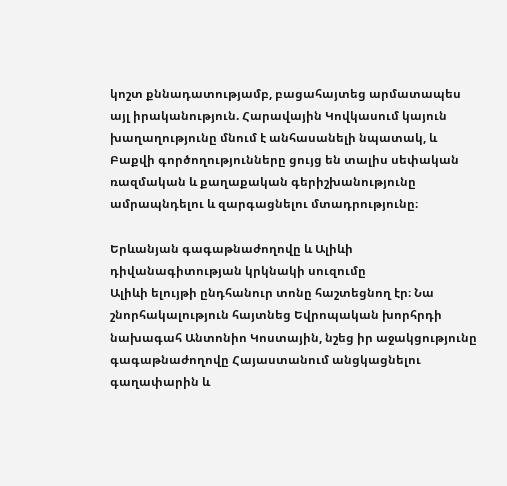կոշտ քննադատությամբ, բացահայտեց արմատապես այլ իրականություն. Հարավային Կովկասում կայուն խաղաղությունը մնում է անհասանելի նպատակ, և Բաքվի գործողությունները ցույց են տալիս սեփական ռազմական և քաղաքական գերիշխանությունը ամրապնդելու և զարգացնելու մտադրությունը։

Երևանյան գագաթնաժողովը և Ալիևի դիվանագիտության կրկնակի սուզումը
Ալիևի ելույթի ընդհանուր տոնը հաշտեցնող էր։ Նա շնորհակալություն հայտնեց Եվրոպական խորհրդի նախագահ Անտոնիո Կոստային, նշեց իր աջակցությունը գագաթնաժողովը Հայաստանում անցկացնելու գաղափարին և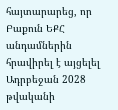հայտարարեց, որ Բաքուն ԵՔՀ անդամներին հրավիրել է այցելել Ադրբեջան 2028 թվականի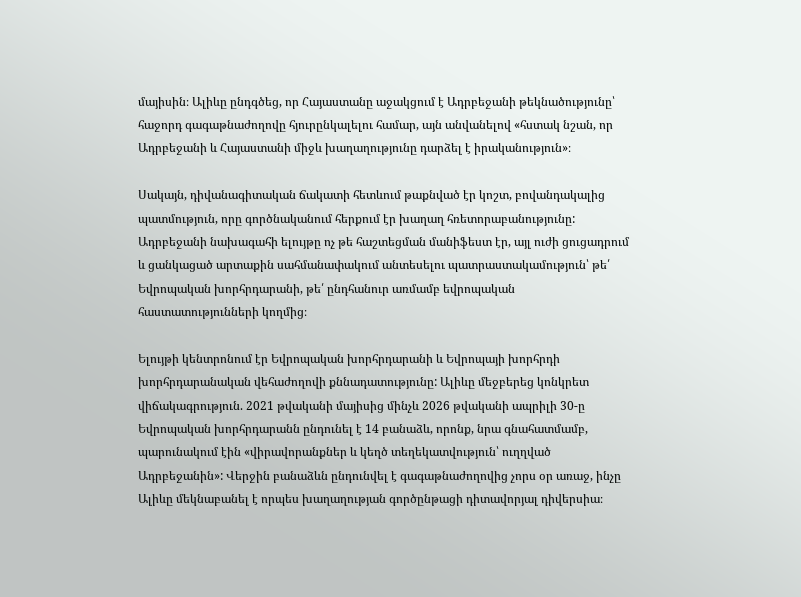մայիսին։ Ալիևը ընդգծեց, որ Հայաստանը աջակցում է Ադրբեջանի թեկնածությունը՝ հաջորդ գագաթնաժողովը հյուրընկալելու համար, այն անվանելով «հստակ նշան, որ Ադրբեջանի և Հայաստանի միջև խաղաղությունը դարձել է իրականություն»։

Սակայն, դիվանագիտական ճակատի հետևում թաքնված էր կոշտ, բովանդակալից պատմություն, որը գործնականում հերքում էր խաղաղ հռետորաբանությունը: Ադրբեջանի նախագահի ելույթը ոչ թե հաշտեցման մանիֆեստ էր, այլ ուժի ցուցադրում և ցանկացած արտաքին սահմանափակում անտեսելու պատրաստակամություն՝ թե՛ Եվրոպական խորհրդարանի, թե՛ ընդհանուր առմամբ եվրոպական հաստատությունների կողմից։

Ելույթի կենտրոնում էր Եվրոպական խորհրդարանի և Եվրոպայի խորհրդի խորհրդարանական վեհաժողովի քննադատությունը: Ալիևը մեջբերեց կոնկրետ վիճակագրություն. 2021 թվականի մայիսից մինչև 2026 թվականի ապրիլի 30-ը Եվրոպական խորհրդարանն ընդունել է 14 բանաձև, որոնք, նրա գնահատմամբ, պարունակում էին «վիրավորանքներ և կեղծ տեղեկատվություն՝ ուղղված Ադրբեջանին»: Վերջին բանաձևն ընդունվել է գագաթնաժողովից չորս օր առաջ, ինչը Ալիևը մեկնաբանել է որպես խաղաղության գործընթացի դիտավորյալ դիվերսիա։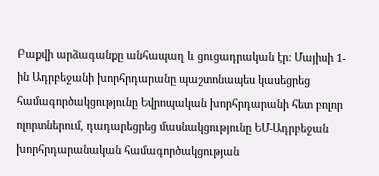Բաքվի արձագանքը անհապաղ և ցուցադրական էր: Մայիսի 1-ին Ադրբեջանի խորհրդարանը պաշտոնապես կասեցրեց համագործակցությունը Եվրոպական խորհրդարանի հետ բոլոր ոլորտներում, դադարեցրեց մասնակցությունը ԵՄ-Ադրբեջան խորհրդարանական համագործակցության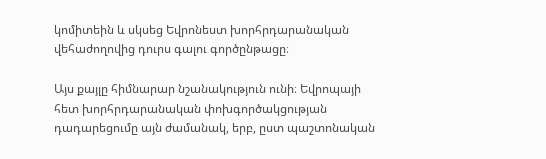կոմիտեին և սկսեց Եվրոնեստ խորհրդարանական վեհաժողովից դուրս գալու գործընթացը։

Այս քայլը հիմնարար նշանակություն ունի։ Եվրոպայի հետ խորհրդարանական փոխգործակցության դադարեցումը այն ժամանակ, երբ, ըստ պաշտոնական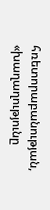հռետորաբանության, «խաղաղությունը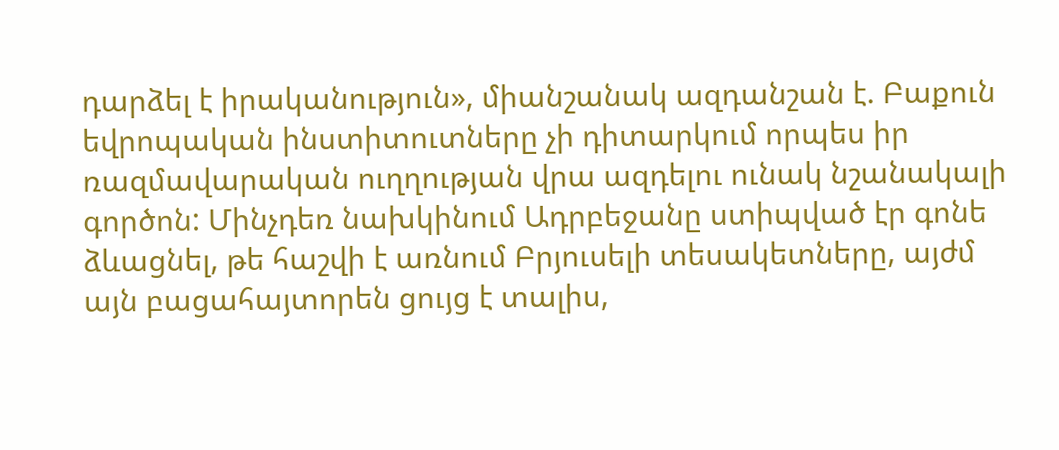դարձել է իրականություն», միանշանակ ազդանշան է. Բաքուն եվրոպական ինստիտուտները չի դիտարկում որպես իր ռազմավարական ուղղության վրա ազդելու ունակ նշանակալի գործոն: Մինչդեռ նախկինում Ադրբեջանը ստիպված էր գոնե ձևացնել, թե հաշվի է առնում Բրյուսելի տեսակետները, այժմ այն բացահայտորեն ցույց է տալիս,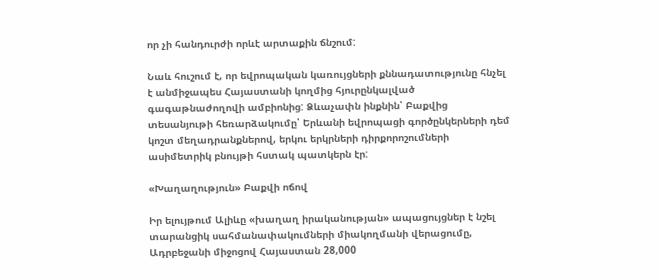որ չի հանդուրժի որևէ արտաքին ճնշում:

Նաև հուշում է, որ եվրոպական կառույցների քննադատությունը հնչել է անմիջապես Հայաստանի կողմից հյուրընկալված գագաթնաժողովի ամբիոնից: Ձևաչափն ինքնին՝ Բաքվից տեսանյութի հեռարձակումը՝ Երևանի եվրոպացի գործընկերների դեմ կոշտ մեղադրանքներով, երկու երկրների դիրքորոշումների ասիմետրիկ բնույթի հստակ պատկերն էր:

«Խաղաղություն» Բաքվի ոճով

Իր ելույթում Ալիևը «խաղաղ իրականության» ապացույցներ է նշել տարանցիկ սահմանափակումների միակողմանի վերացումը, Ադրբեջանի միջոցով Հայաստան 28,000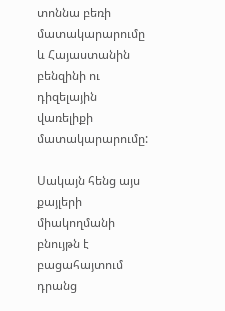տոննա բեռի մատակարարումը և Հայաստանին բենզինի ու դիզելային վառելիքի մատակարարումը:

Սակայն հենց այս քայլերի միակողմանի բնույթն է բացահայտում դրանց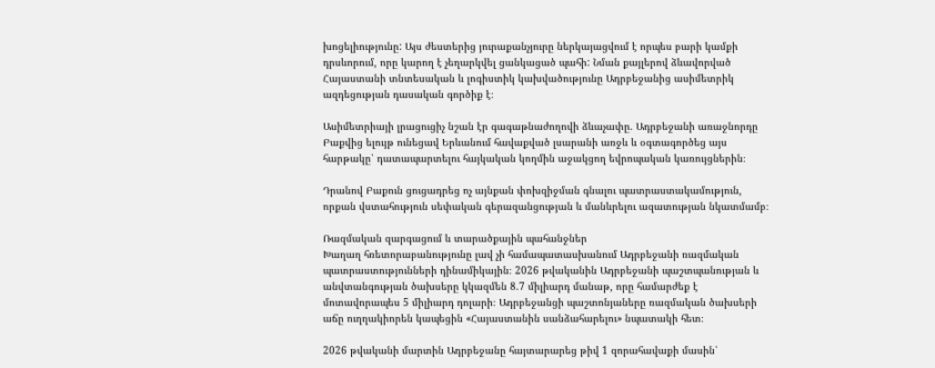խոցելիությունը: Այս ժեստերից յուրաքանչյուրը ներկայացվում է որպես բարի կամքի դրսևորում, որը կարող է չեղարկվել ցանկացած պահի: Նման քայլերով ձևավորված Հայաստանի տնտեսական և լոգիստիկ կախվածությունը Ադրբեջանից ասիմետրիկ ազդեցության դասական գործիք է։

Ասիմետրիայի լրացուցիչ նշան էր գագաթնաժողովի ձևաչափը. Ադրբեջանի առաջնորդը Բաքվից ելույթ ունեցավ Երևանում հավաքված լսարանի առջև և օգտագործեց այս հարթակը՝ դատապարտելու հայկական կողմին աջակցող եվրոպական կառույցներին։

Դրանով Բաքուն ցուցադրեց ոչ այնքան փոխզիջման գնալու պատրաստակամություն, որքան վստահություն սեփական գերազանցության և մանևրելու ազատության նկատմամբ։

Ռազմական զարգացում և տարածքային պահանջներ
Խաղաղ հռետորաբանությունը լավ չի համապատասխանում Ադրբեջանի ռազմական պատրաստությունների դինամիկային։ 2026 թվականին Ադրբեջանի պաշտպանության և անվտանգության ծախսերը կկազմեն 8.7 միլիարդ մանաթ, որը համարժեք է մոտավորապես 5 միլիարդ դոլարի։ Ադրբեջանցի պաշտոնյաները ռազմական ծախսերի աճը ուղղակիորեն կապեցին «Հայաստանին սանձահարելու» նպատակի հետ։

2026 թվականի մարտին Ադրբեջանը հայտարարեց թիվ 1 զորահավաքի մասին՝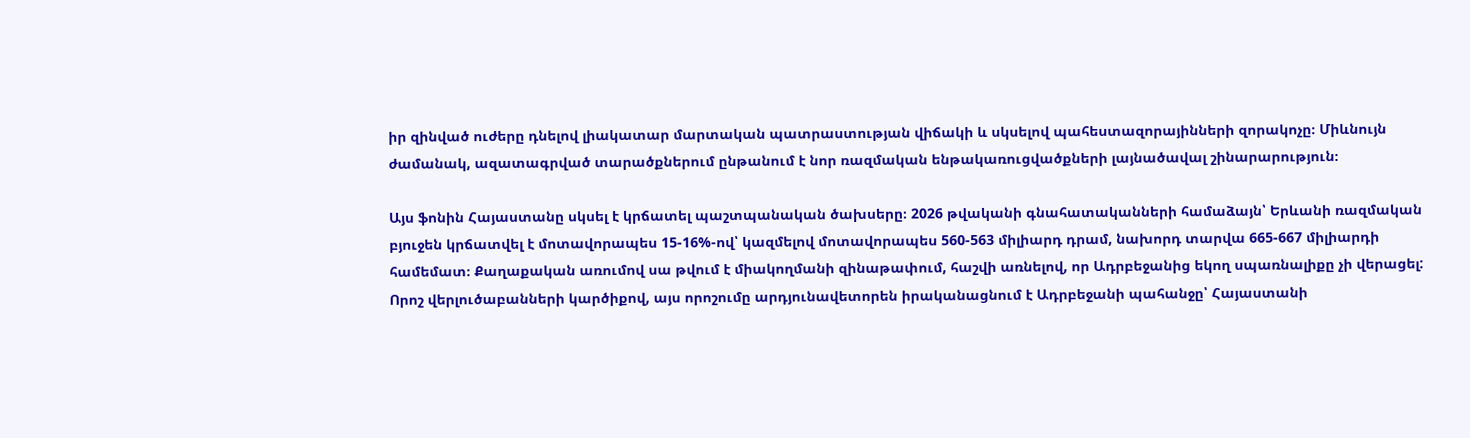իր զինված ուժերը դնելով լիակատար մարտական պատրաստության վիճակի և սկսելով պահեստազորայինների զորակոչը։ Միևնույն ժամանակ, ազատագրված տարածքներում ընթանում է նոր ռազմական ենթակառուցվածքների լայնածավալ շինարարություն։

Այս ֆոնին Հայաստանը սկսել է կրճատել պաշտպանական ծախսերը։ 2026 թվականի գնահատականների համաձայն՝ Երևանի ռազմական բյուջեն կրճատվել է մոտավորապես 15-16%-ով՝ կազմելով մոտավորապես 560-563 միլիարդ դրամ, նախորդ տարվա 665-667 միլիարդի համեմատ։ Քաղաքական առումով սա թվում է միակողմանի զինաթափում, հաշվի առնելով, որ Ադրբեջանից եկող սպառնալիքը չի վերացել: Որոշ վերլուծաբանների կարծիքով, այս որոշումը արդյունավետորեն իրականացնում է Ադրբեջանի պահանջը՝ Հայաստանի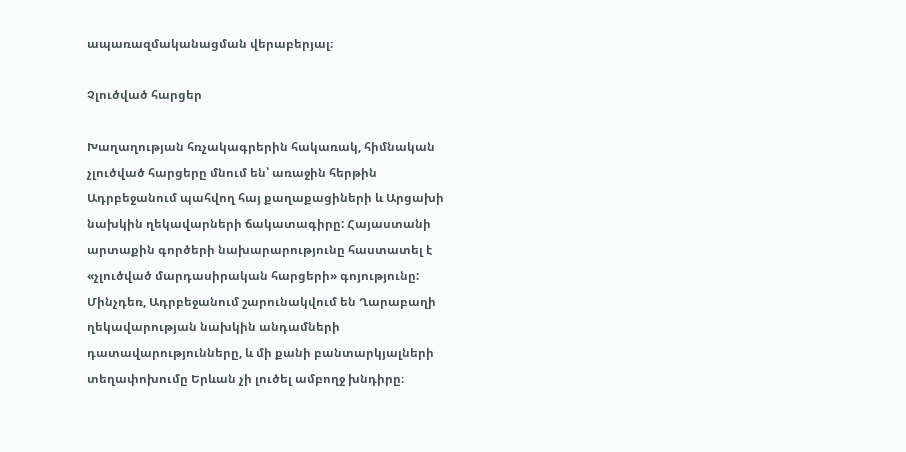ապառազմականացման վերաբերյալ։

Չլուծված հարցեր

Խաղաղության հռչակագրերին հակառակ, հիմնական չլուծված հարցերը մնում են՝ առաջին հերթին Ադրբեջանում պահվող հայ քաղաքացիների և Արցախի նախկին ղեկավարների ճակատագիրը: Հայաստանի արտաքին գործերի նախարարությունը հաստատել է «չլուծված մարդասիրական հարցերի» գոյությունը: Մինչդեռ, Ադրբեջանում շարունակվում են Ղարաբաղի ղեկավարության նախկին անդամների դատավարությունները, և մի քանի բանտարկյալների տեղափոխումը Երևան չի լուծել ամբողջ խնդիրը։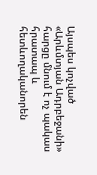Այսպես կոչված «Արևմտյան Ադրբեջանի» հարցը մնում է ոչ պակաս հրատապ և հետևողականորեն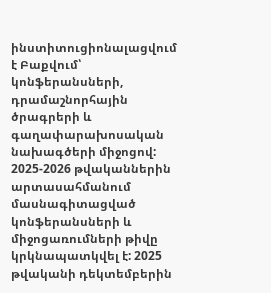ինստիտուցիոնալացվում է Բաքվում՝ կոնֆերանսների, դրամաշնորհային ծրագրերի և գաղափարախոսական նախագծերի միջոցով: 2025-2026 թվականներին արտասահմանում մասնագիտացված կոնֆերանսների և միջոցառումների թիվը կրկնապատկվել է: 2025 թվականի դեկտեմբերին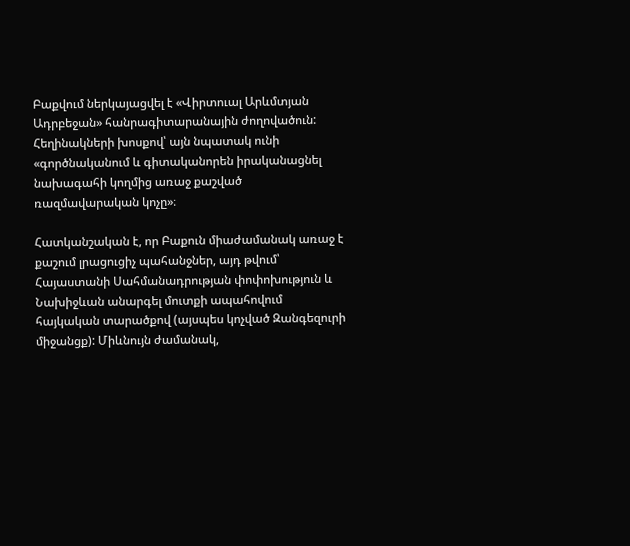Բաքվում ներկայացվել է «Վիրտուալ Արևմտյան Ադրբեջան» հանրագիտարանային ժողովածուն: Հեղինակների խոսքով՝ այն նպատակ ունի «գործնականում և գիտականորեն իրականացնել նախագահի կողմից առաջ քաշված ռազմավարական կոչը»։

Հատկանշական է, որ Բաքուն միաժամանակ առաջ է քաշում լրացուցիչ պահանջներ, այդ թվում՝ Հայաստանի Սահմանադրության փոփոխություն և Նախիջևան անարգել մուտքի ապահովում հայկական տարածքով (այսպես կոչված Զանգեզուրի միջանցք): Միևնույն ժամանակ,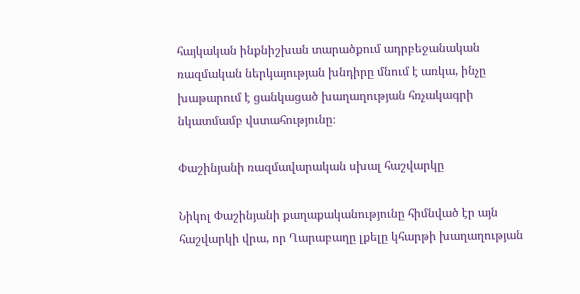հայկական ինքնիշխան տարածքում ադրբեջանական ռազմական ներկայության խնդիրը մնում է առկա, ինչը խաթարում է ցանկացած խաղաղության հռչակագրի նկատմամբ վստահությունը։

Փաշինյանի ռազմավարական սխալ հաշվարկը

Նիկոլ Փաշինյանի քաղաքականությունը հիմնված էր այն հաշվարկի վրա, որ Ղարաբաղը լքելը կհարթի խաղաղության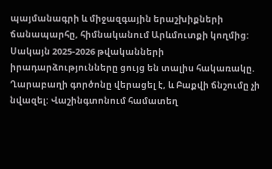պայմանագրի և միջազգային երաշխիքների ճանապարհը, հիմնականում Արևմուտքի կողմից: Սակայն 2025-2026 թվականների իրադարձությունները ցույց են տալիս հակառակը. Ղարաբաղի գործոնը վերացել է, և Բաքվի ճնշումը չի նվազել: Վաշինգտոնում համատեղ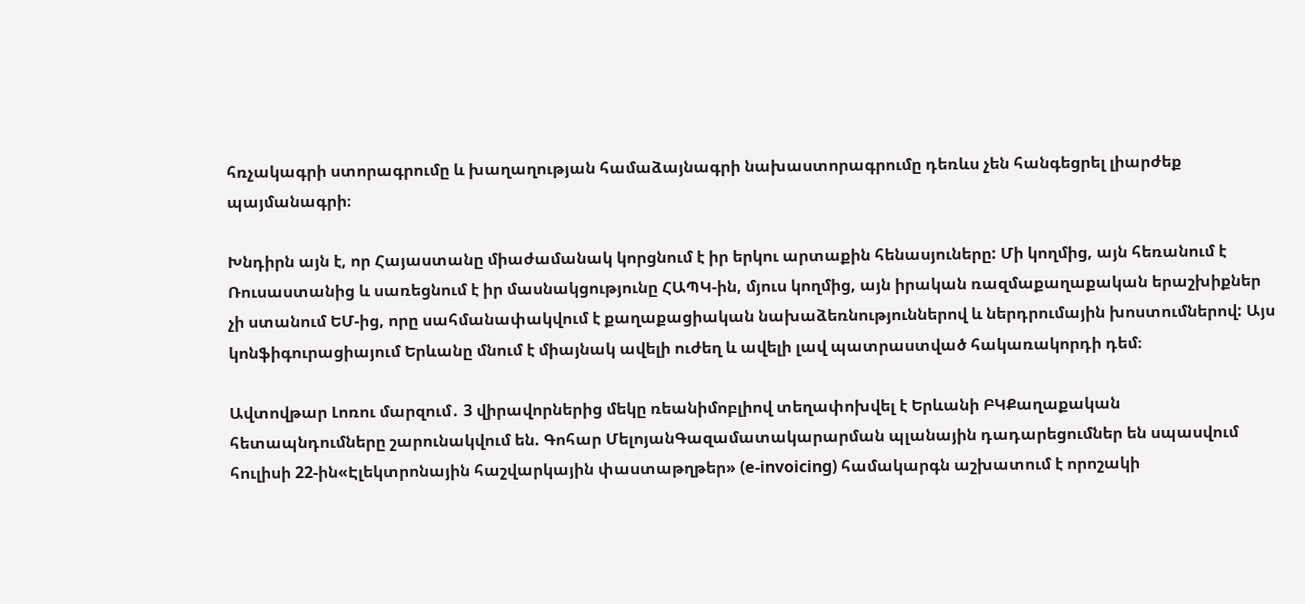հռչակագրի ստորագրումը և խաղաղության համաձայնագրի նախաստորագրումը դեռևս չեն հանգեցրել լիարժեք պայմանագրի։

Խնդիրն այն է, որ Հայաստանը միաժամանակ կորցնում է իր երկու արտաքին հենասյուները: Մի կողմից, այն հեռանում է Ռուսաստանից և սառեցնում է իր մասնակցությունը ՀԱՊԿ-ին, մյուս կողմից, այն իրական ռազմաքաղաքական երաշխիքներ չի ստանում ԵՄ-ից, որը սահմանափակվում է քաղաքացիական նախաձեռնություններով և ներդրումային խոստումներով: Այս կոնֆիգուրացիայում Երևանը մնում է միայնակ ավելի ուժեղ և ավելի լավ պատրաստված հակառակորդի դեմ։

Ավտովթար Լոռու մարզում․ 3 վիրավորներից մեկը ռեանիմոբլիով տեղափոխվել է Երևանի ԲԿՔաղաքական հետապնդումները շարունակվում են. Գոհար ՄելոյանԳազամատակարարման պլանային դադարեցումներ են սպասվում հուլիսի 22-ին«Էլեկտրոնային հաշվարկային փաստաթղթեր» (e-invoicing) համակարգն աշխատում է որոշակի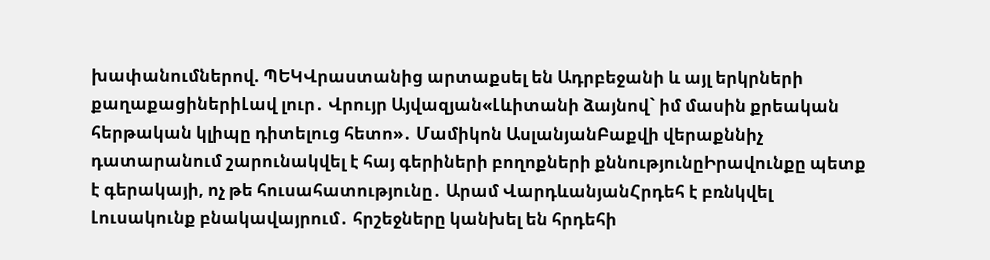խափանումներով. ՊԵԿՎրաստանից արտաքսել են Ադրբեջանի և այլ երկրների քաղաքացիներիԼավ լուր․ Վրույր Այվազյան«Լևիտանի ձայնով` իմ մասին քրեական հերթական կլիպը դիտելուց հետո»․ Մամիկոն ԱսլանյանԲաքվի վերաքննիչ դատարանում շարունակվել է հայ գերիների բողոքների քննությունըԻրավունքը պետք է գերակայի, ոչ թե հուսահատությունը․ Արամ ՎարդևանյանՀրդեհ է բռնկվել Լուսակունք բնակավայրում․ հրշեջները կանխել են հրդեհի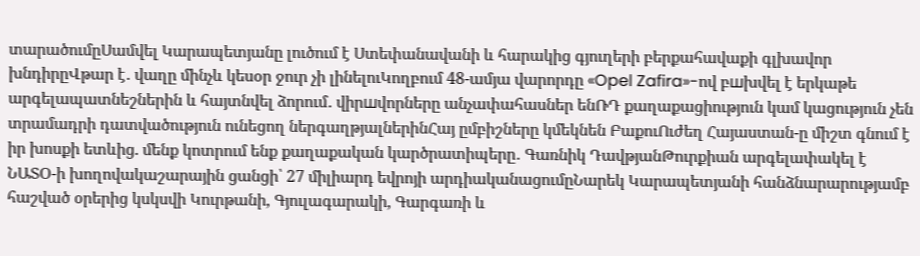տարածումըՍամվել Կարապետյանը լուծում է Ստեփանավանի և հարակից գյուղերի բերքահավաքի գլխավոր խնդիրըՎթար է․ վաղը մինչև կեսօր ջուր չի լինելուԿողբում 48-ամյա վարորդը «Opel Zafira»-ով բшխվել է երկաթե արգելապատնեշներին և հայտնվել ձորում․ վիրшվորները անչափահասներ ենՌԴ քաղաքացիություն կամ կացություն չեն տրամադրի դատվածություն ունեցող ներգաղթյալներինՀայ ըմբիշները կմեկնեն ԲաքուՈւժեղ Հայաստան-ը միշտ գնում է իր խոսքի ետևից. մենք կոտրում ենք քաղաքական կարծրատիպերը․ Գառնիկ ԴավթյանԹուրքիան արգելափակել է ՆԱՏՕ-ի խողովակաշարային ցանցի՝ 27 միլիարդ եվրոյի արդիականացումըՆարեկ Կարապետյանի հանձնարարությամբ հաշված օրերից կսկսվի Կուրթանի, Գյուլագարակի, Գարգառի և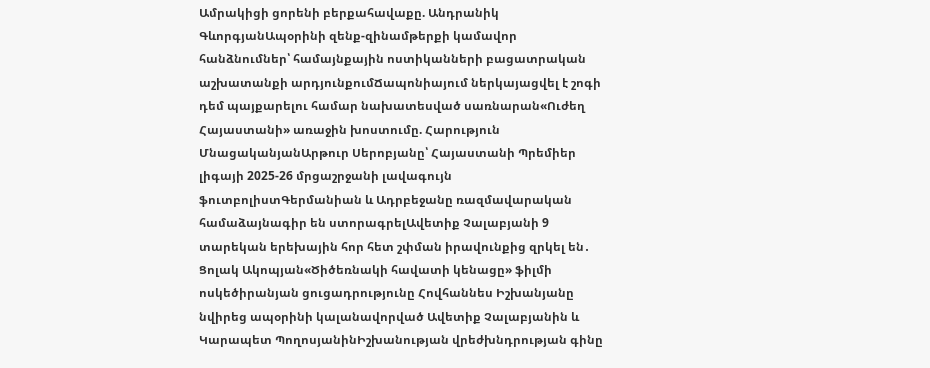Ամրակիցի ցորենի բերքահավաքը. Անդրանիկ ԳևորգյանԱպօրինի զենք-զինամթերքի կամավոր հանձնումներ՝ համայնքային ոստիկանների բացատրական աշխատանքի արդյունքումՃապոնիայում ներկայացվել է շոգի դեմ պայքարելու համար նախատեսված սառնարան«Ուժեղ Հայաստանի» առաջին խոստումը. Հարություն ՄնացականյանԱրթուր Սերոբյանը՝ Հայաստանի Պրեմիեր լիգայի 2025-26 մրցաշրջանի լավագույն ֆուտբոլիստԳերմանիան և Ադրբեջանը ռազմավարական համաձայնագիր են ստորագրելԱվետիք Չալաբյանի 9 տարեկան երեխային հոր հետ շփման իրավունքից զրկել են․ Ցոլակ Ակոպյան«Ծիծեռնակի հավատի կենացը» ֆիլմի ոսկեծիրանյան ցուցադրությունը Հովհաննես Իշխանյանը նվիրեց ապօրինի կալանավորված Ավետիք Չալաբյանին և Կարապետ ՊողոսյանինԻշխանության վրեժխնդրության գինը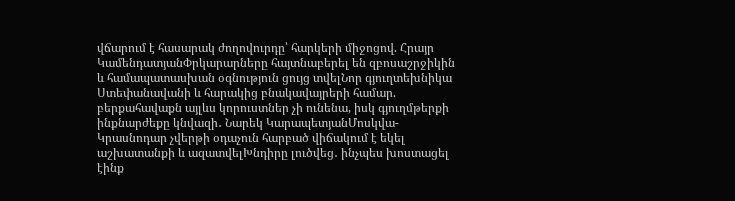վճարում է հասարակ ժողովուրդը՝ հարկերի միջոցով. Հրայր ԿամենդատյանՓրկարարները հայտնաբերել են զբոսաշրջիկին և համապատասխան օգնություն ցույց տվելՆոր գյուղտեխնիկա Ստեփանավանի և հարակից բնակավայրերի համար. բերքահավաքն այլևս կորուստներ չի ունենա, իսկ գյուղմթերքի ինքնարժեքը կնվազի․ Նարեկ ԿարապետյանՄոսկվա-Կրասնոդար չվերթի օդաչուն հարբած վիճակում է եկել աշխատանքի և ազատվելԽնդիրը լուծվեց․ ինչպես խոստացել էինք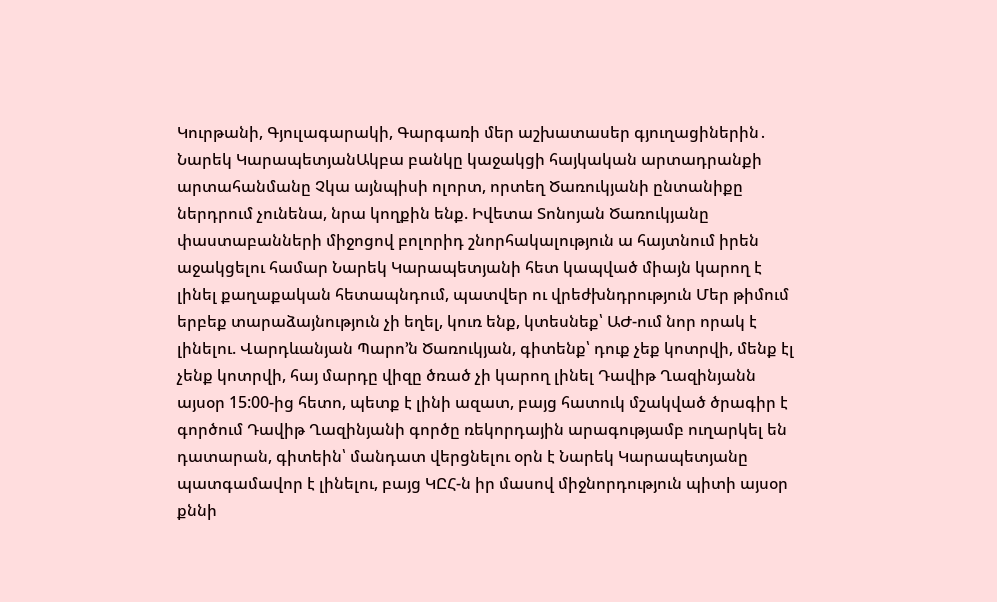Կուրթանի, Գյուլագարակի, Գարգառի մեր աշխատասեր գյուղացիներին․ Նարեկ ԿարապետյանԱկբա բանկը կաջակցի հայկական արտադրանքի արտահանմանը Չկա այնպիսի ոլորտ, որտեղ Ծառուկյանի ընտանիքը ներդրում չունենա, նրա կողքին ենք. Իվետա Տոնոյան Ծառուկյանը փաստաբանների միջոցով բոլորիդ շնորհակալություն ա հայտնում իրեն աջակցելու համար Նարեկ Կարապետյանի հետ կապված միայն կարող է լինել քաղաքական հետապնդում, պատվեր ու վրեժխնդրություն Մեր թիմում երբեք տարաձայնություն չի եղել, կուռ ենք, կտեսնեք՝ ԱԺ-ում նոր որակ է լինելու. Վարդևանյան Պարո’ն Ծառուկյան, գիտենք՝ դուք չեք կոտրվի, մենք էլ չենք կոտրվի, հայ մարդը վիզը ծռած չի կարող լինել Դավիթ Ղազինյանն այսօր 15:00-ից հետո, պետք է լինի ազատ, բայց հատուկ մշակված ծրագիր է գործում Դավիթ Ղազինյանի գործը ռեկորդային արագությամբ ուղարկել են դատարան, գիտեին՝ մանդատ վերցնելու օրն է Նարեկ Կարապետյանը պատգամավոր է լինելու, բայց ԿԸՀ-ն իր մասով միջնորդություն պիտի այսօր քննի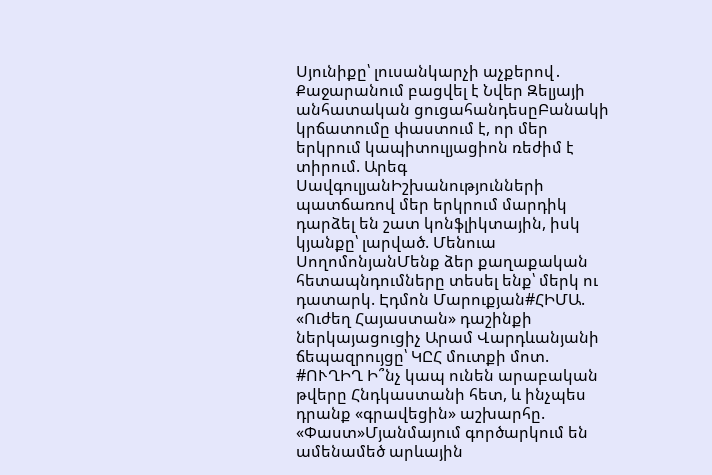Սյունիքը՝ լուսանկարչի աչքերով․ Քաջարանում բացվել է Նվեր Զելյայի անհատական ցուցահանդեսըԲանակի կրճատումը փաստում է, որ մեր երկրում կապիտուլյացիոն ռեժիմ է տիրում. Արեգ ՍավգուլյանԻշխանությունների պատճառով մեր երկրում մարդիկ դարձել են շատ կոնֆլիկտային, իսկ կյանքը՝ լարված. Մենուա ՍողոմոնյանՄենք ձեր քաղաքական հետապնդումները տեսել ենք՝ մերկ ու դատարկ. Էդմոն Մարուքյան#ՀԻՄԱ. «Ուժեղ Հայաստան» դաշինքի ներկայացուցիչ Արամ Վարդևանյանի ճեպազրույցը՝ ԿԸՀ մուտքի մոտ. #ՈՒՂԻՂ Ի՞նչ կապ ունեն արաբական թվերը Հնդկաստանի հետ, և ինչպես դրանք «գրավեցին» աշխարհը. «Փաստ»Մյանմայում գործարկում են ամենամեծ արևային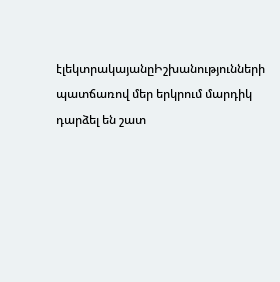էլեկտրակայանըԻշխանությունների պատճառով մեր երկրում մարդիկ դարձել են շատ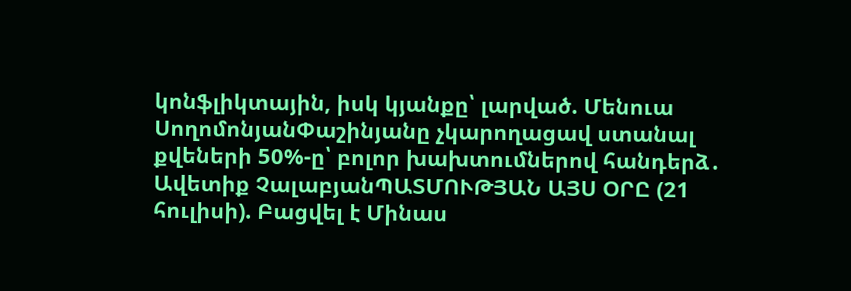կոնֆլիկտային, իսկ կյանքը՝ լարված. Մենուա ՍողոմոնյանՓաշինյանը չկարողացավ ստանալ քվեների 50%-ը՝ բոլոր խախտումներով հանդերձ․ Ավետիք ՉալաբյանՊԱՏՄՈՒԹՅԱՆ ԱՅՍ ՕՐԸ (21 հուլիսի). Բացվել է Մինաս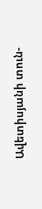Ավետիսյանի տուն-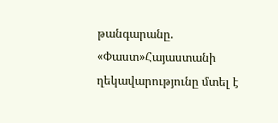թանգարանը. «Փաստ»Հայաստանի ղեկավարությունը մտել է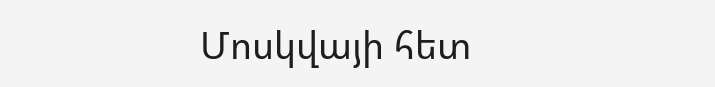Մոսկվայի հետ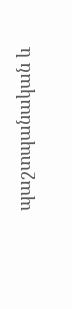պաշտպանական և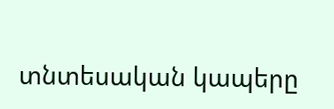տնտեսական կապերը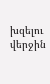խզելու վերջին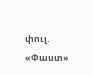փուլ. «Փաստ»